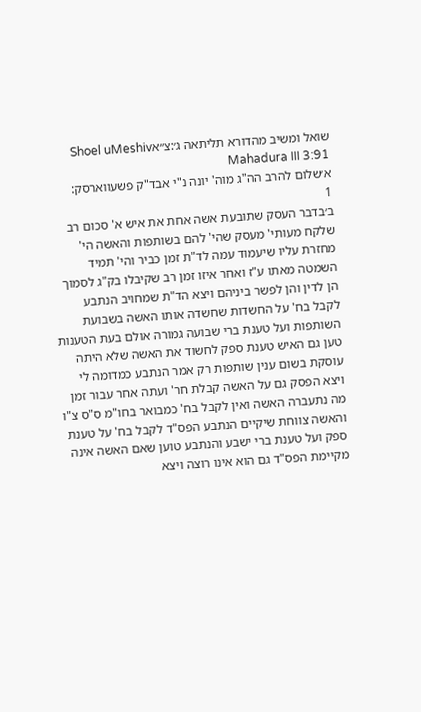שואל ומשיב מהדורא תליתאה ג׳:צ״אShoel uMeshiv Mahadura III 3:91
א׳שלום להרב הה"ג מוה' יונה נ"י אבד"ק פשעווארסק:
1
ב׳בדבר העסק שתובעת אשה אחת את איש א' סכום רב שלקח מעותי' מעסק שהי' להם בשותפות והאשה הי' מחזרת עליו שיעמוד עמה לד"ת זמן כביר והי' תמיד השמטה מאתו ע"ז ואחר איזו זמן רב שקיבלו בק"ג לסמוך הן לדין והן לפשר ביניהם ויצא הד"ת שמחויב הנתבע לקבל בח' על החשדות שחשדה אותו האשה בשבועת השותפות ועל טענת ברי שבועה גמורה אולם בעת הטענות טען גם האיש טענת ספק לחשוד את האשה שלא היתה עוסקת בשום ענין שותפות רק אמר הנתבע כמדומה לי ויצא הפסק גם על האשה קבלת חר' ועתה אחר עבור זמן מה נתעברה האשה ואין לקבל בח' כמבואר בחו"מ ס"ס צ"ו והאשה צווחת שיקיים הנתבע הפס"ד לקבל בח' על טענת ספק ועל טענת ברי ישבע והנתבע טוען שאם האשה אינה מקיימת הפס"ד גם הוא אינו רוצה ויצא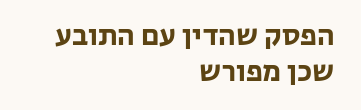הפסק שהדין עם התובע שכן מפורש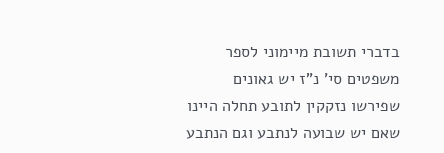בדברי תשובת מיימוני לספר משפטים סי' נ"ז יש גאונים שפירשו נזקקין לתובע תחלה היינו שאם יש שבועה לנתבע וגם הנתבע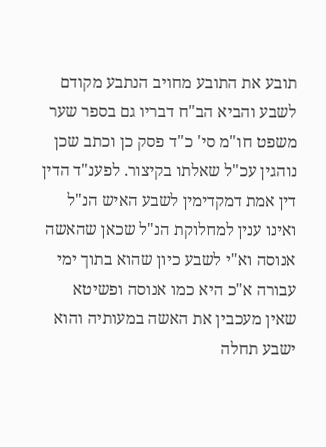תובע את התובע מחויב הנתבע מקודם לשבע והביא הב"ח דבריו גם בספר שער משפט חו"מ סי' כ"ד פסק כן וכתב שכן נוהגין עכ"ל שאלתו בקיצור. לפענ"ד הדין דין אמת דמקדימין לשבע האיש הנ"ל ואינו ענין למחלוקת הנ"ל שכאן שהאשה אנוסה וא"י לשבע כיון שהוא בתוך ימי עבורה א"כ היא כמו אנוסה ופשיטא שאין מעכבין את האשה במעותיה והוא ישבע תחלה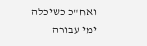ואח"כ כשיכלה ימי עבורה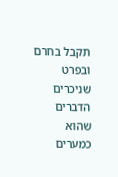תקבל בחרם ובפרט שניכרים הדברים שהוא כמערים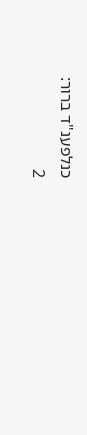כנלפענ"ד ברור:
2